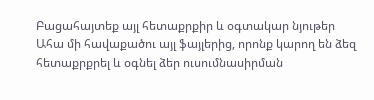Բացահայտեք այլ հետաքրքիր և օգտակար նյութեր
Ահա մի հավաքածու այլ ֆայլերից, որոնք կարող են ձեզ հետաքրքրել և օգնել ձեր ուսումնասիրման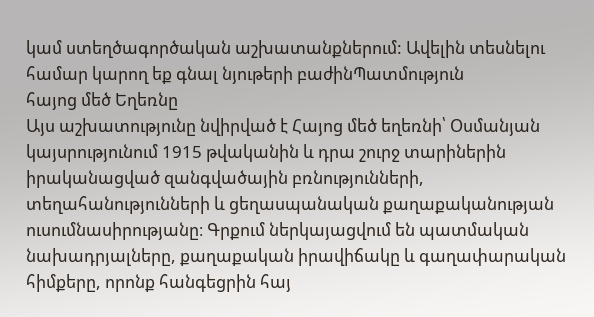կամ ստեղծագործական աշխատանքներում: Ավելին տեսնելու համար կարող եք գնալ նյութերի բաժինՊատմություն
հայոց մեծ Եղեռնը
Այս աշխատությունը նվիրված է Հայոց մեծ եղեռնի՝ Օսմանյան կայսրությունում 1915 թվականին և դրա շուրջ տարիներին իրականացված զանգվածային բռնությունների, տեղահանությունների և ցեղասպանական քաղաքականության ուսումնասիրությանը։ Գրքում ներկայացվում են պատմական նախադրյալները, քաղաքական իրավիճակը և գաղափարական հիմքերը, որոնք հանգեցրին հայ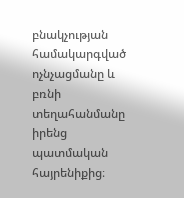բնակչության համակարգված ոչնչացմանը և բռնի տեղահանմանը իրենց պատմական հայրենիքից։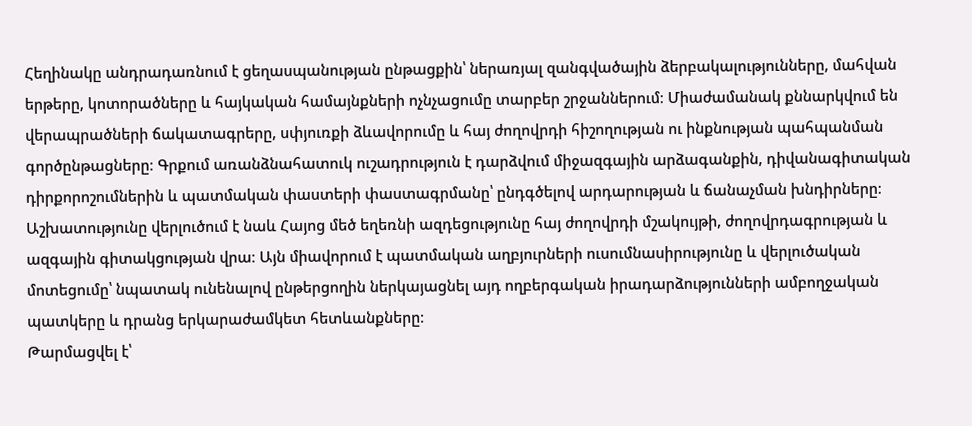Հեղինակը անդրադառնում է ցեղասպանության ընթացքին՝ ներառյալ զանգվածային ձերբակալությունները, մահվան երթերը, կոտորածները և հայկական համայնքների ոչնչացումը տարբեր շրջաններում։ Միաժամանակ քննարկվում են վերապրածների ճակատագրերը, սփյուռքի ձևավորումը և հայ ժողովրդի հիշողության ու ինքնության պահպանման գործընթացները։ Գրքում առանձնահատուկ ուշադրություն է դարձվում միջազգային արձագանքին, դիվանագիտական դիրքորոշումներին և պատմական փաստերի փաստագրմանը՝ ընդգծելով արդարության և ճանաչման խնդիրները։ Աշխատությունը վերլուծում է նաև Հայոց մեծ եղեռնի ազդեցությունը հայ ժողովրդի մշակույթի, ժողովրդագրության և ազգային գիտակցության վրա։ Այն միավորում է պատմական աղբյուրների ուսումնասիրությունը և վերլուծական մոտեցումը՝ նպատակ ունենալով ընթերցողին ներկայացնել այդ ողբերգական իրադարձությունների ամբողջական պատկերը և դրանց երկարաժամկետ հետևանքները։
Թարմացվել է՝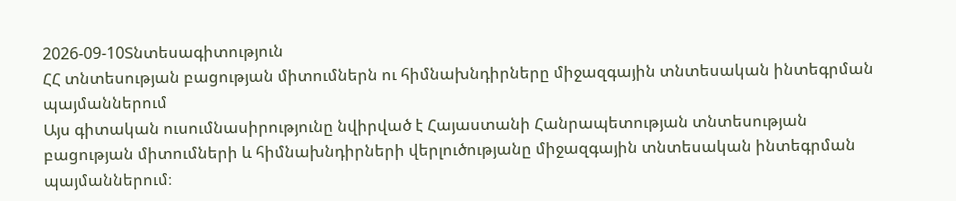2026-09-10Տնտեսագիտություն
ՀՀ տնտեսության բացության միտումներն ու հիմնախնդիրները միջազգային տնտեսական ինտեգրման պայմաններում
Այս գիտական ուսումնասիրությունը նվիրված է Հայաստանի Հանրապետության տնտեսության բացության միտումների և հիմնախնդիրների վերլուծությանը միջազգային տնտեսական ինտեգրման պայմաններում։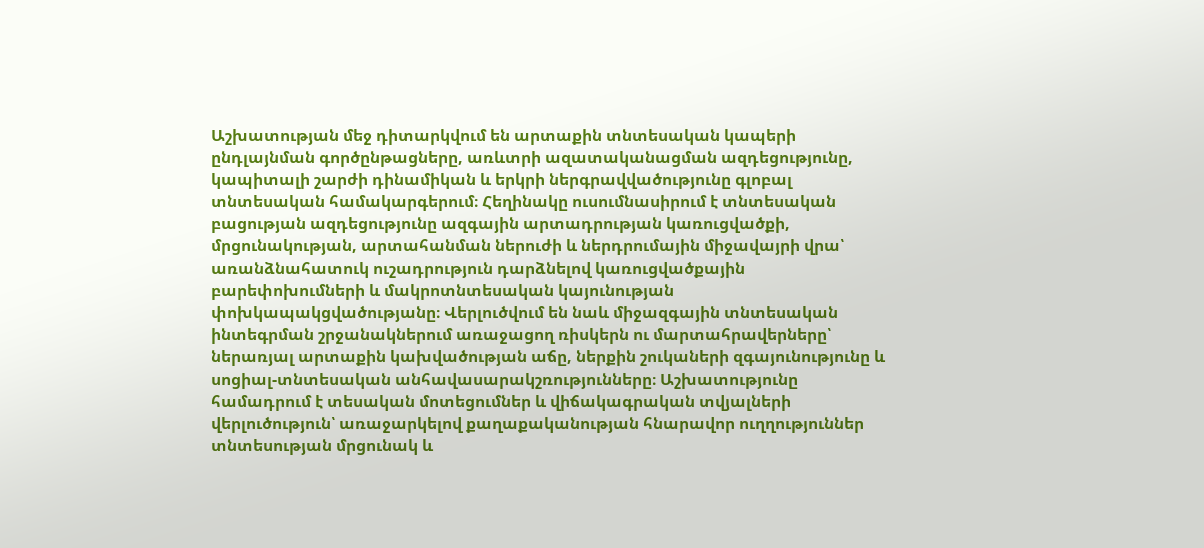Աշխատության մեջ դիտարկվում են արտաքին տնտեսական կապերի ընդլայնման գործընթացները, առևտրի ազատականացման ազդեցությունը, կապիտալի շարժի դինամիկան և երկրի ներգրավվածությունը գլոբալ տնտեսական համակարգերում։ Հեղինակը ուսումնասիրում է տնտեսական բացության ազդեցությունը ազգային արտադրության կառուցվածքի, մրցունակության, արտահանման ներուժի և ներդրումային միջավայրի վրա՝ առանձնահատուկ ուշադրություն դարձնելով կառուցվածքային բարեփոխումների և մակրոտնտեսական կայունության փոխկապակցվածությանը։ Վերլուծվում են նաև միջազգային տնտեսական ինտեգրման շրջանակներում առաջացող ռիսկերն ու մարտահրավերները՝ ներառյալ արտաքին կախվածության աճը, ներքին շուկաների զգայունությունը և սոցիալ-տնտեսական անհավասարակշռությունները։ Աշխատությունը համադրում է տեսական մոտեցումներ և վիճակագրական տվյալների վերլուծություն՝ առաջարկելով քաղաքականության հնարավոր ուղղություններ տնտեսության մրցունակ և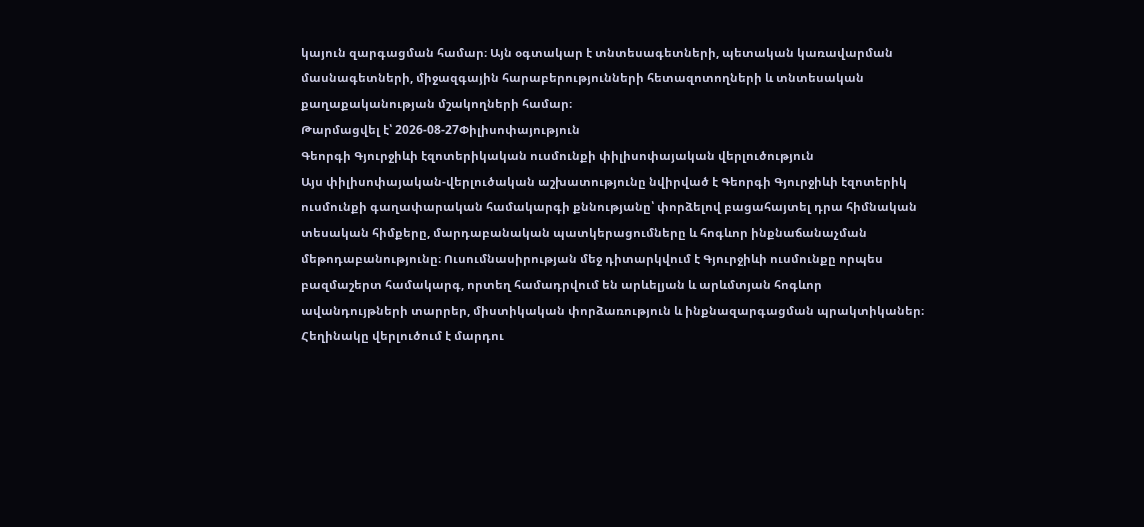կայուն զարգացման համար։ Այն օգտակար է տնտեսագետների, պետական կառավարման մասնագետների, միջազգային հարաբերությունների հետազոտողների և տնտեսական քաղաքականության մշակողների համար։
Թարմացվել է՝ 2026-08-27Փիլիսոփայություն
Գեորգի Գյուրջիևի էզոտերիկական ուսմունքի փիլիսոփայական վերլուծություն
Այս փիլիսոփայական-վերլուծական աշխատությունը նվիրված է Գեորգի Գյուրջիևի էզոտերիկ ուսմունքի գաղափարական համակարգի քննությանը՝ փորձելով բացահայտել դրա հիմնական տեսական հիմքերը, մարդաբանական պատկերացումները և հոգևոր ինքնաճանաչման մեթոդաբանությունը։ Ուսումնասիրության մեջ դիտարկվում է Գյուրջիևի ուսմունքը որպես բազմաշերտ համակարգ, որտեղ համադրվում են արևելյան և արևմտյան հոգևոր ավանդույթների տարրեր, միստիկական փորձառություն և ինքնազարգացման պրակտիկաներ։ Հեղինակը վերլուծում է մարդու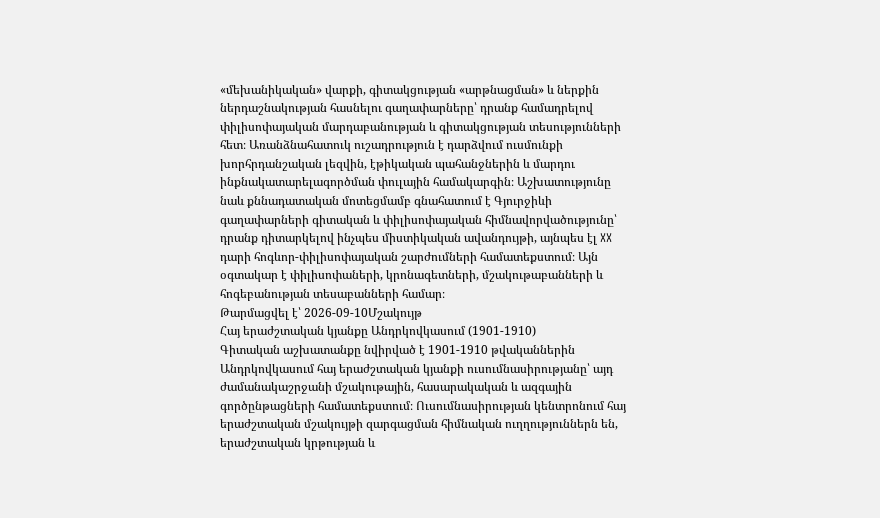«մեխանիկական» վարքի, գիտակցության «արթնացման» և ներքին ներդաշնակության հասնելու գաղափարները՝ դրանք համադրելով փիլիսոփայական մարդաբանության և գիտակցության տեսությունների հետ։ Առանձնահատուկ ուշադրություն է դարձվում ուսմունքի խորհրդանշական լեզվին, էթիկական պահանջներին և մարդու ինքնակատարելագործման փուլային համակարգին։ Աշխատությունը նաև քննադատական մոտեցմամբ գնահատում է Գյուրջիևի գաղափարների գիտական և փիլիսոփայական հիմնավորվածությունը՝ դրանք դիտարկելով ինչպես միստիկական ավանդույթի, այնպես էլ XX դարի հոգևոր-փիլիսոփայական շարժումների համատեքստում։ Այն օգտակար է փիլիսոփաների, կրոնագետների, մշակութաբանների և հոգեբանության տեսաբանների համար։
Թարմացվել է՝ 2026-09-10Մշակույթ
Հայ երաժշտական կյանքը Անդրկովկասում (1901-1910)
Գիտական աշխատանքը նվիրված է 1901-1910 թվականներին Անդրկովկասում հայ երաժշտական կյանքի ուսումնասիրությանը՝ այդ ժամանակաշրջանի մշակութային, հասարակական և ազգային գործընթացների համատեքստում։ Ուսումնասիրության կենտրոնում հայ երաժշտական մշակույթի զարգացման հիմնական ուղղություններն են, երաժշտական կրթության և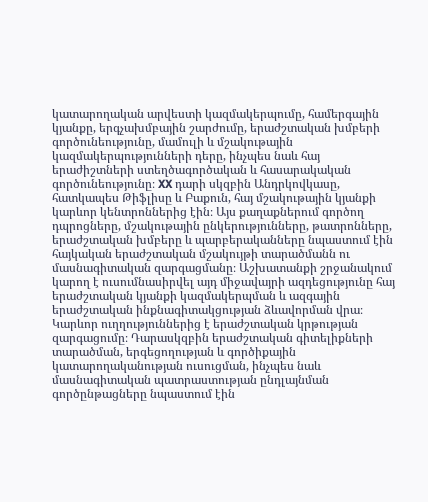կատարողական արվեստի կազմակերպումը, համերգային կյանքը, երգչախմբային շարժումը, երաժշտական խմբերի գործունեությունը, մամուլի և մշակութային կազմակերպությունների դերը, ինչպես նաև հայ երաժիշտների ստեղծագործական և հասարակական գործունեությունը։ XX դարի սկզբին Անդրկովկասը, հատկապես Թիֆլիսը և Բաքուն, հայ մշակութային կյանքի կարևոր կենտրոններից էին։ Այս քաղաքներում գործող դպրոցները, մշակութային ընկերությունները, թատրոնները, երաժշտական խմբերը և պարբերականները նպաստում էին հայկական երաժշտական մշակույթի տարածմանն ու մասնագիտական զարգացմանը։ Աշխատանքի շրջանակում կարող է ուսումնասիրվել այդ միջավայրի ազդեցությունը հայ երաժշտական կյանքի կազմակերպման և ազգային երաժշտական ինքնագիտակցության ձևավորման վրա։ Կարևոր ուղղություններից է երաժշտական կրթության զարգացումը։ Դարասկզբին երաժշտական գիտելիքների տարածման, երգեցողության և գործիքային կատարողականության ուսուցման, ինչպես նաև մասնագիտական պատրաստության ընդլայնման գործընթացները նպաստում էին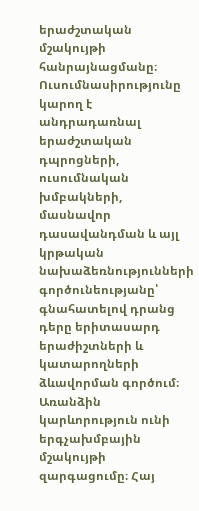երաժշտական մշակույթի հանրայնացմանը։ Ուսումնասիրությունը կարող է անդրադառնալ երաժշտական դպրոցների, ուսումնական խմբակների, մասնավոր դասավանդման և այլ կրթական նախաձեռնությունների գործունեությանը՝ գնահատելով դրանց դերը երիտասարդ երաժիշտների և կատարողների ձևավորման գործում։ Առանձին կարևորություն ունի երգչախմբային մշակույթի զարգացումը։ Հայ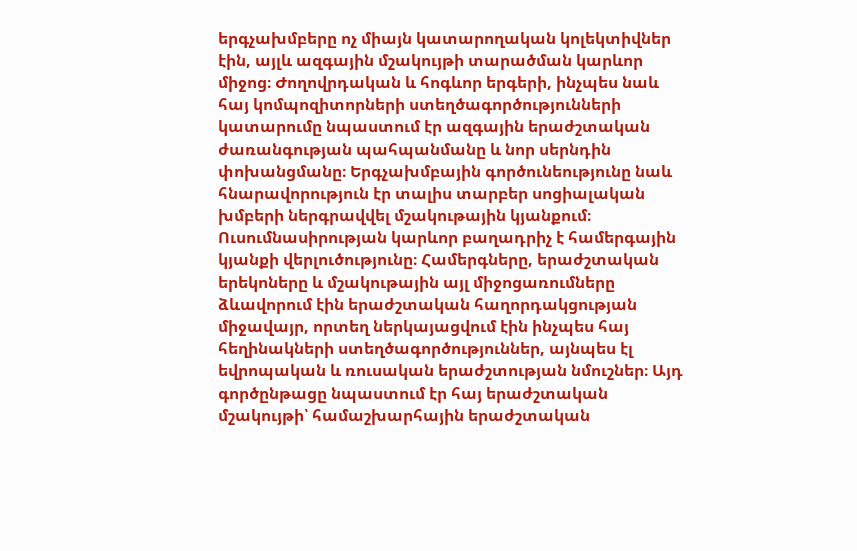երգչախմբերը ոչ միայն կատարողական կոլեկտիվներ էին, այլև ազգային մշակույթի տարածման կարևոր միջոց։ Ժողովրդական և հոգևոր երգերի, ինչպես նաև հայ կոմպոզիտորների ստեղծագործությունների կատարումը նպաստում էր ազգային երաժշտական ժառանգության պահպանմանը և նոր սերնդին փոխանցմանը։ Երգչախմբային գործունեությունը նաև հնարավորություն էր տալիս տարբեր սոցիալական խմբերի ներգրավվել մշակութային կյանքում։ Ուսումնասիրության կարևոր բաղադրիչ է համերգային կյանքի վերլուծությունը։ Համերգները, երաժշտական երեկոները և մշակութային այլ միջոցառումները ձևավորում էին երաժշտական հաղորդակցության միջավայր, որտեղ ներկայացվում էին ինչպես հայ հեղինակների ստեղծագործություններ, այնպես էլ եվրոպական և ռուսական երաժշտության նմուշներ։ Այդ գործընթացը նպաստում էր հայ երաժշտական մշակույթի՝ համաշխարհային երաժշտական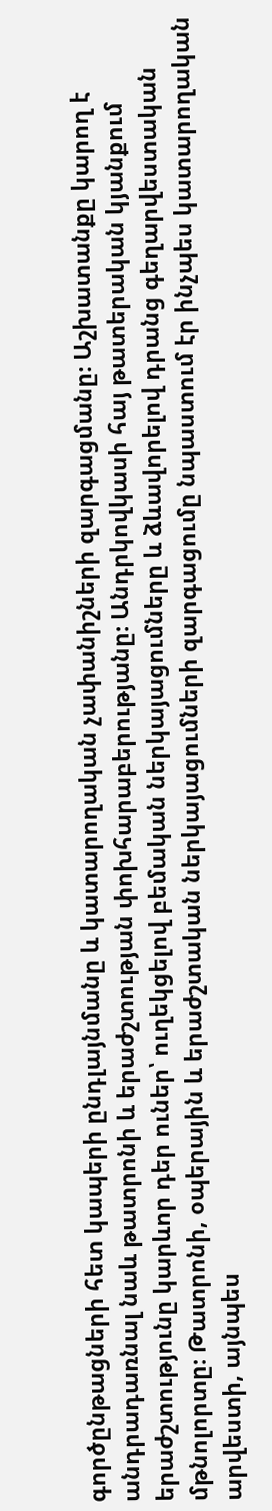գործընթացների հետ կապերի ընդլայնմանը և կատարողական չափանիշների զարգացմանը։ Աշխատանքը կարող է անդրադառնալ նաև թատրոնի և երաժշտության փոխհարաբերությանը։ Անդրկովկասի հայ թատերական կյանքում երաժշտությունը կարևոր դեր ուներ՝ ուղեկցելով բեմական ներկայացումները և ձևավորելով դրանց գեղարվեստական մթնոլորտը։ Թատրոնի, օպերային և երաժշտական ներկայացումների զարգացումը նպաստում էր ինչպես կատարողական արվեստի, այնպես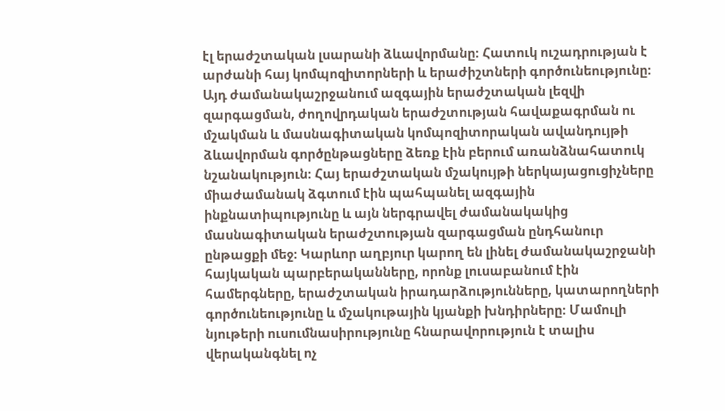էլ երաժշտական լսարանի ձևավորմանը։ Հատուկ ուշադրության է արժանի հայ կոմպոզիտորների և երաժիշտների գործունեությունը։ Այդ ժամանակաշրջանում ազգային երաժշտական լեզվի զարգացման, ժողովրդական երաժշտության հավաքագրման ու մշակման և մասնագիտական կոմպոզիտորական ավանդույթի ձևավորման գործընթացները ձեռք էին բերում առանձնահատուկ նշանակություն։ Հայ երաժշտական մշակույթի ներկայացուցիչները միաժամանակ ձգտում էին պահպանել ազգային ինքնատիպությունը և այն ներգրավել ժամանակակից մասնագիտական երաժշտության զարգացման ընդհանուր ընթացքի մեջ։ Կարևոր աղբյուր կարող են լինել ժամանակաշրջանի հայկական պարբերականները, որոնք լուսաբանում էին համերգները, երաժշտական իրադարձությունները, կատարողների գործունեությունը և մշակութային կյանքի խնդիրները։ Մամուլի նյութերի ուսումնասիրությունը հնարավորություն է տալիս վերականգնել ոչ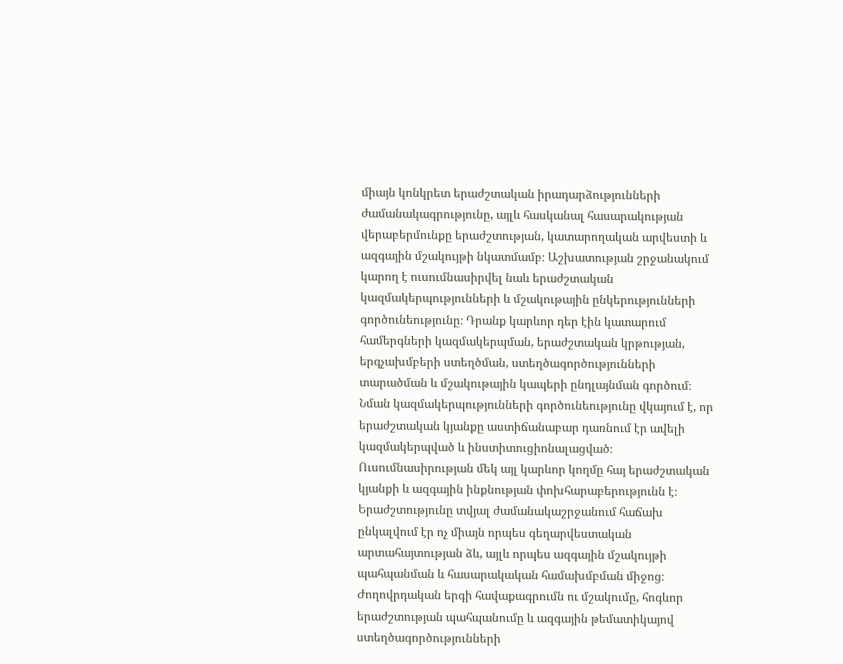միայն կոնկրետ երաժշտական իրադարձությունների ժամանակագրությունը, այլև հասկանալ հասարակության վերաբերմունքը երաժշտության, կատարողական արվեստի և ազգային մշակույթի նկատմամբ։ Աշխատության շրջանակում կարող է ուսումնասիրվել նաև երաժշտական կազմակերպությունների և մշակութային ընկերությունների գործունեությունը։ Դրանք կարևոր դեր էին կատարում համերգների կազմակերպման, երաժշտական կրթության, երգչախմբերի ստեղծման, ստեղծագործությունների տարածման և մշակութային կապերի ընդլայնման գործում։ Նման կազմակերպությունների գործունեությունը վկայում է, որ երաժշտական կյանքը աստիճանաբար դառնում էր ավելի կազմակերպված և ինստիտուցիոնալացված։ Ուսումնասիրության մեկ այլ կարևոր կողմը հայ երաժշտական կյանքի և ազգային ինքնության փոխհարաբերությունն է։ Երաժշտությունը տվյալ ժամանակաշրջանում հաճախ ընկալվում էր ոչ միայն որպես գեղարվեստական արտահայտության ձև, այլև որպես ազգային մշակույթի պահպանման և հասարակական համախմբման միջոց։ Ժողովրդական երգի հավաքագրումն ու մշակումը, հոգևոր երաժշտության պահպանումը և ազգային թեմատիկայով ստեղծագործությունների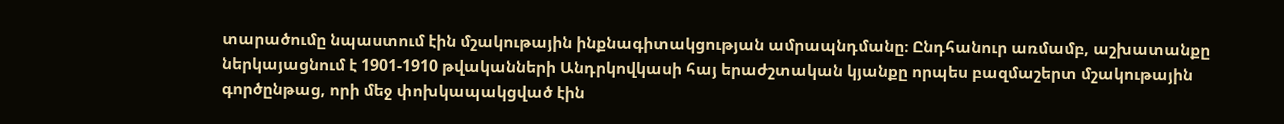տարածումը նպաստում էին մշակութային ինքնագիտակցության ամրապնդմանը։ Ընդհանուր առմամբ, աշխատանքը ներկայացնում է 1901-1910 թվականների Անդրկովկասի հայ երաժշտական կյանքը որպես բազմաշերտ մշակութային գործընթաց, որի մեջ փոխկապակցված էին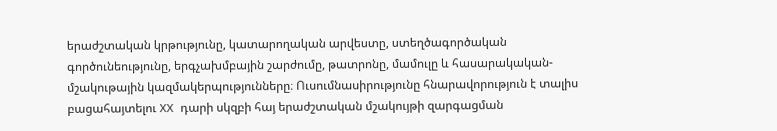երաժշտական կրթությունը, կատարողական արվեստը, ստեղծագործական գործունեությունը, երգչախմբային շարժումը, թատրոնը, մամուլը և հասարակական-մշակութային կազմակերպությունները։ Ուսումնասիրությունը հնարավորություն է տալիս բացահայտելու XX դարի սկզբի հայ երաժշտական մշակույթի զարգացման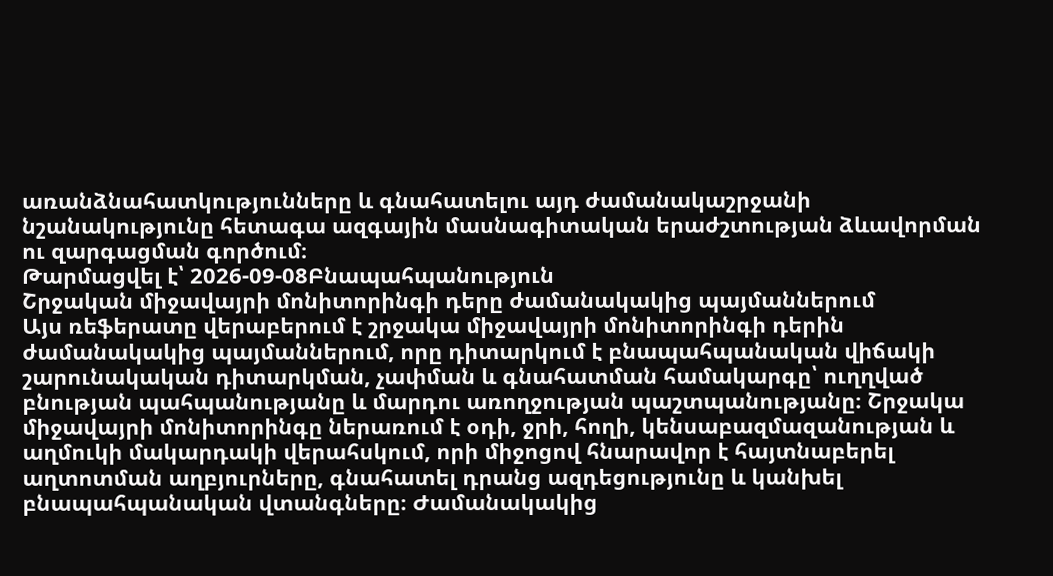առանձնահատկությունները և գնահատելու այդ ժամանակաշրջանի նշանակությունը հետագա ազգային մասնագիտական երաժշտության ձևավորման ու զարգացման գործում։
Թարմացվել է՝ 2026-09-08Բնապահպանություն
Շրջական միջավայրի մոնիտորինգի դերը ժամանակակից պայմաններում
Այս ռեֆերատը վերաբերում է շրջակա միջավայրի մոնիտորինգի դերին ժամանակակից պայմաններում, որը դիտարկում է բնապահպանական վիճակի շարունակական դիտարկման, չափման և գնահատման համակարգը՝ ուղղված բնության պահպանությանը և մարդու առողջության պաշտպանությանը։ Շրջակա միջավայրի մոնիտորինգը ներառում է օդի, ջրի, հողի, կենսաբազմազանության և աղմուկի մակարդակի վերահսկում, որի միջոցով հնարավոր է հայտնաբերել աղտոտման աղբյուրները, գնահատել դրանց ազդեցությունը և կանխել բնապահպանական վտանգները։ Ժամանակակից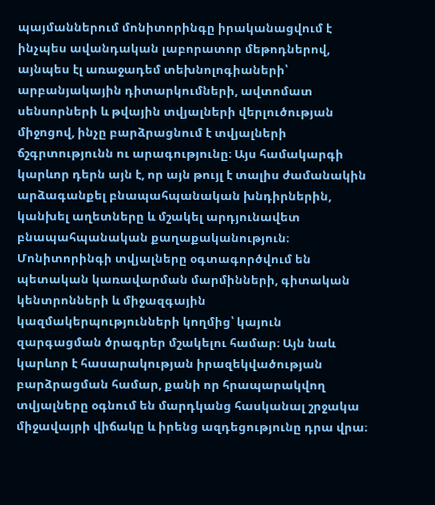պայմաններում մոնիտորինգը իրականացվում է ինչպես ավանդական լաբորատոր մեթոդներով, այնպես էլ առաջադեմ տեխնոլոգիաների՝ արբանյակային դիտարկումների, ավտոմատ սենսորների և թվային տվյալների վերլուծության միջոցով, ինչը բարձրացնում է տվյալների ճշգրտությունն ու արագությունը։ Այս համակարգի կարևոր դերն այն է, որ այն թույլ է տալիս ժամանակին արձագանքել բնապահպանական խնդիրներին, կանխել աղետները և մշակել արդյունավետ բնապահպանական քաղաքականություն։ Մոնիտորինգի տվյալները օգտագործվում են պետական կառավարման մարմինների, գիտական կենտրոնների և միջազգային կազմակերպությունների կողմից՝ կայուն զարգացման ծրագրեր մշակելու համար։ Այն նաև կարևոր է հասարակության իրազեկվածության բարձրացման համար, քանի որ հրապարակվող տվյալները օգնում են մարդկանց հասկանալ շրջակա միջավայրի վիճակը և իրենց ազդեցությունը դրա վրա։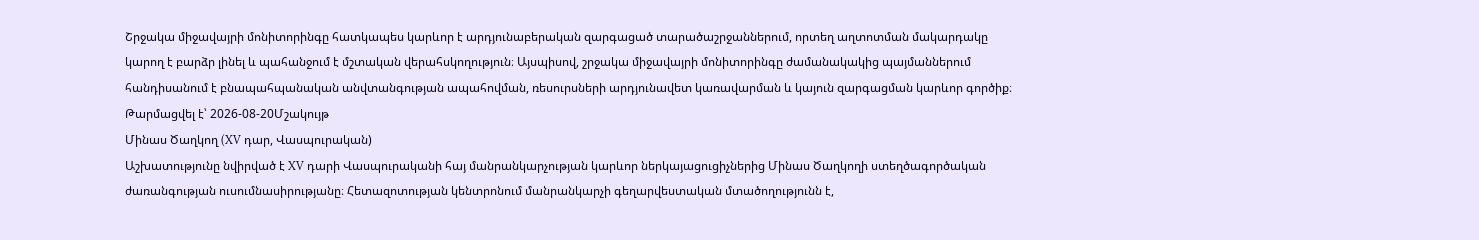Շրջակա միջավայրի մոնիտորինգը հատկապես կարևոր է արդյունաբերական զարգացած տարածաշրջաններում, որտեղ աղտոտման մակարդակը կարող է բարձր լինել և պահանջում է մշտական վերահսկողություն։ Այսպիսով, շրջակա միջավայրի մոնիտորինգը ժամանակակից պայմաններում հանդիսանում է բնապահպանական անվտանգության ապահովման, ռեսուրսների արդյունավետ կառավարման և կայուն զարգացման կարևոր գործիք։
Թարմացվել է՝ 2026-08-20Մշակույթ
Մինաս Ծաղկող (XV դար, Վասպուրական)
Աշխատությունը նվիրված է XV դարի Վասպուրականի հայ մանրանկարչության կարևոր ներկայացուցիչներից Մինաս Ծաղկողի ստեղծագործական ժառանգության ուսումնասիրությանը։ Հետազոտության կենտրոնում մանրանկարչի գեղարվեստական մտածողությունն է,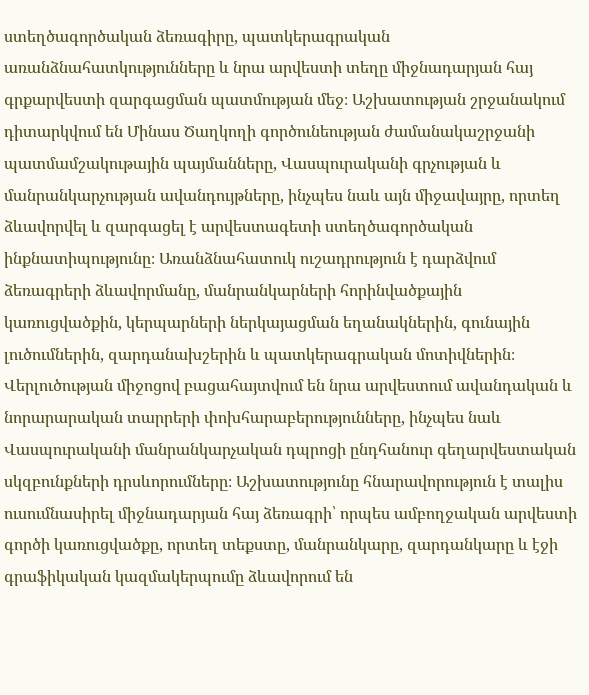ստեղծագործական ձեռագիրը, պատկերագրական առանձնահատկությունները և նրա արվեստի տեղը միջնադարյան հայ գրքարվեստի զարգացման պատմության մեջ։ Աշխատության շրջանակում դիտարկվում են Մինաս Ծաղկողի գործունեության ժամանակաշրջանի պատմամշակութային պայմանները, Վասպուրականի գրչության և մանրանկարչության ավանդույթները, ինչպես նաև այն միջավայրը, որտեղ ձևավորվել և զարգացել է արվեստագետի ստեղծագործական ինքնատիպությունը։ Առանձնահատուկ ուշադրություն է դարձվում ձեռագրերի ձևավորմանը, մանրանկարների հորինվածքային կառուցվածքին, կերպարների ներկայացման եղանակներին, գունային լուծումներին, զարդանախշերին և պատկերագրական մոտիվներին։ Վերլուծության միջոցով բացահայտվում են նրա արվեստում ավանդական և նորարարական տարրերի փոխհարաբերությունները, ինչպես նաև Վասպուրականի մանրանկարչական դպրոցի ընդհանուր գեղարվեստական սկզբունքների դրսևորումները։ Աշխատությունը հնարավորություն է տալիս ուսումնասիրել միջնադարյան հայ ձեռագրի՝ որպես ամբողջական արվեստի գործի կառուցվածքը, որտեղ տեքստը, մանրանկարը, զարդանկարը և էջի գրաֆիկական կազմակերպումը ձևավորում են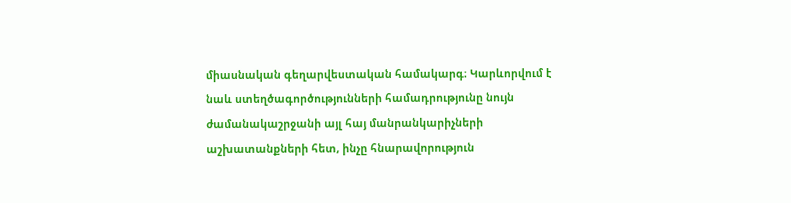միասնական գեղարվեստական համակարգ։ Կարևորվում է նաև ստեղծագործությունների համադրությունը նույն ժամանակաշրջանի այլ հայ մանրանկարիչների աշխատանքների հետ, ինչը հնարավորություն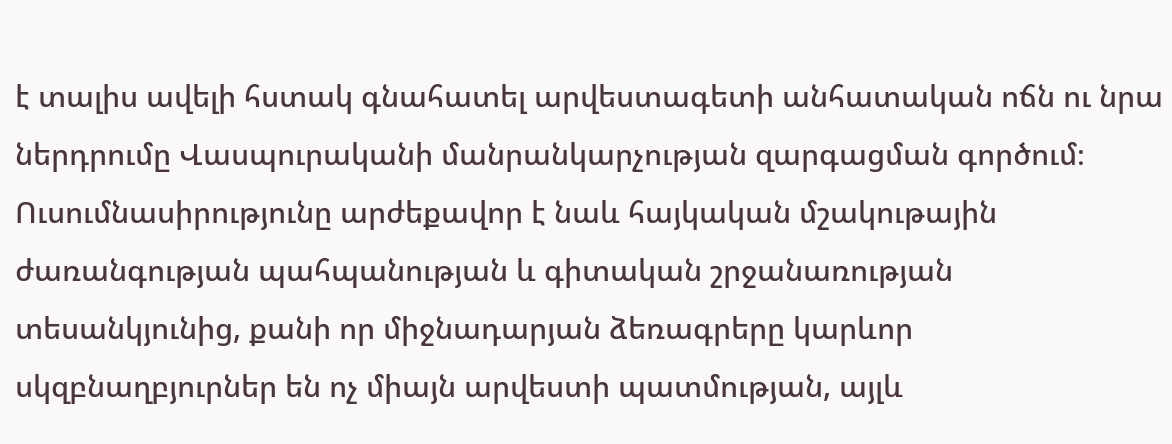է տալիս ավելի հստակ գնահատել արվեստագետի անհատական ոճն ու նրա ներդրումը Վասպուրականի մանրանկարչության զարգացման գործում։ Ուսումնասիրությունը արժեքավոր է նաև հայկական մշակութային ժառանգության պահպանության և գիտական շրջանառության տեսանկյունից, քանի որ միջնադարյան ձեռագրերը կարևոր սկզբնաղբյուրներ են ոչ միայն արվեստի պատմության, այլև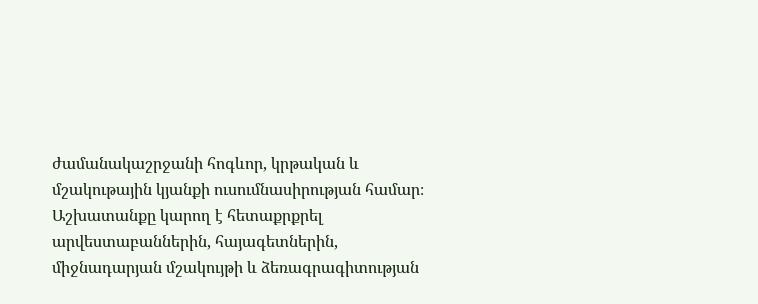ժամանակաշրջանի հոգևոր, կրթական և մշակութային կյանքի ուսումնասիրության համար։ Աշխատանքը կարող է հետաքրքրել արվեստաբաններին, հայագետներին, միջնադարյան մշակույթի և ձեռագրագիտության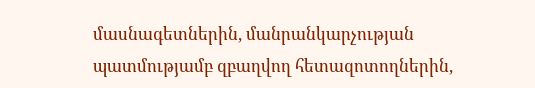մասնագետներին, մանրանկարչության պատմությամբ զբաղվող հետազոտողներին,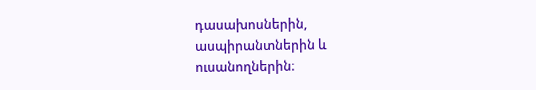դասախոսներին, ասպիրանտներին և ուսանողներին։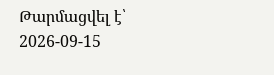Թարմացվել է՝ 2026-09-15